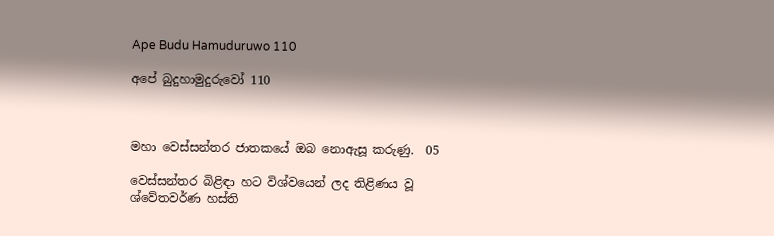Ape Budu Hamuduruwo 110

අපේ බුදුහාමුදුරුවෝ 110



මහා වෙස්සන්තර ජාතකයේ ඔබ නොඇසූ කරුණු.  05

වෙස්සන්තර බිළිඳා හට විශ්වයෙන් ලද තිළිණය වූ  ශ්වේතවර්ණ හස්ති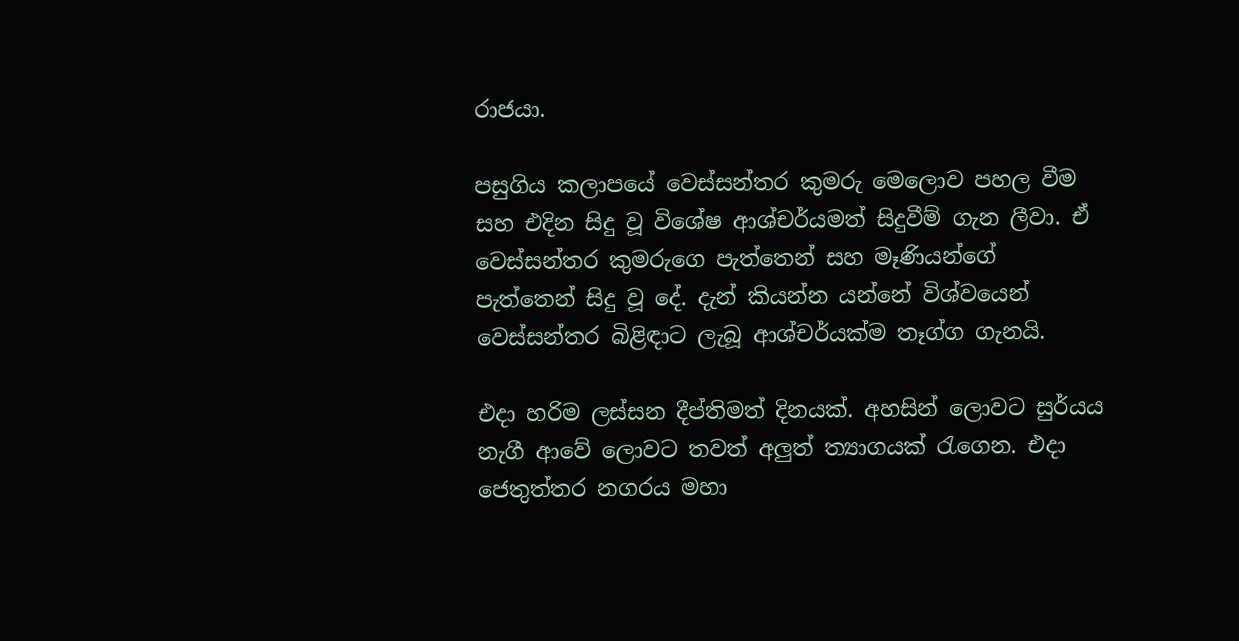රාජයා.

පසුගිය කලාපයේ වෙස්සන්තර කුමරු මෙලොව පහල වීම සහ එදින සිදු වූ විශේෂ ආශ්චර්යමත් සිදුවීම් ගැන ලීවා. ඒ වෙස්සන්තර කුමරුගෙ පැත්තෙන් සහ මෑණියන්ගේ පැත්තෙන් සිදු වූ දේ. දැන් කියන්න යන්නේ විශ්වයෙන් වෙස්සන්තර බිළිඳාට ලැබූ ආශ්චර්යක්ම තෑග්ග ගැනයි.

එදා හරිම ලස්සන දීප්තිමත් දිනයක්. අහසින් ලොවට සුර්යය නැගී ආවේ ලොවට තවත් අලුත් ත්‍යාගයක් රැගෙන. එදා ජෙතුත්තර නගරය මහා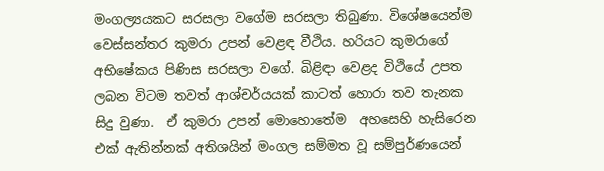මංගල්‍යයකට සරසලා වගේම සරසලා තිබුණා. විශේෂයෙන්ම වෙස්සන්තර කුමරා උපන් වෙළඳ වීථිය. හරියට කුමරාගේ අභිෂේකය පිණිස සරසලා වගේ. බිළිඳා වෙළද විථියේ උපත ලබන විටම තවත් ආශ්චර්යයක් කාටත් හොරා තව තැනක සිදු වුණා.  ඒ කුමරා උපන් මොහොතේම  අහසෙහි හැසිරෙන එක් ඇතින්නක් අතිශයින් මංගල සම්මත වූ සම්පුර්ණයෙන්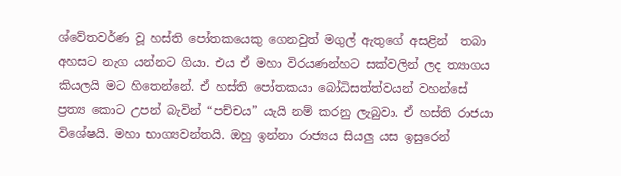ශ්වේතවර්ණ වූ හස්ති පෝතකයෙකු ගෙනවුත් මගුල් ඇතුගේ අසළින්  තබා අහසට නැග යන්නට ගියා. එය ඒ මහා විරයණන්හට සක්වලින් ලද ත්‍යාගය කියලයි මට හිතෙන්නේ. ඒ හස්ති පෝතකයා බෝධිසත්ත්වයන් වහන්සේ  ප්‍රත්‍ය කොට උපන් බැවින් “පච්චය” යැයි නම් කරනු ලැබුවා. ඒ හස්ති රාජයා විශේෂයි. මහා භාග්‍යවන්තයි. ඔහු ඉන්නා රාජ්‍යය සියලු යස ඉසුරෙන්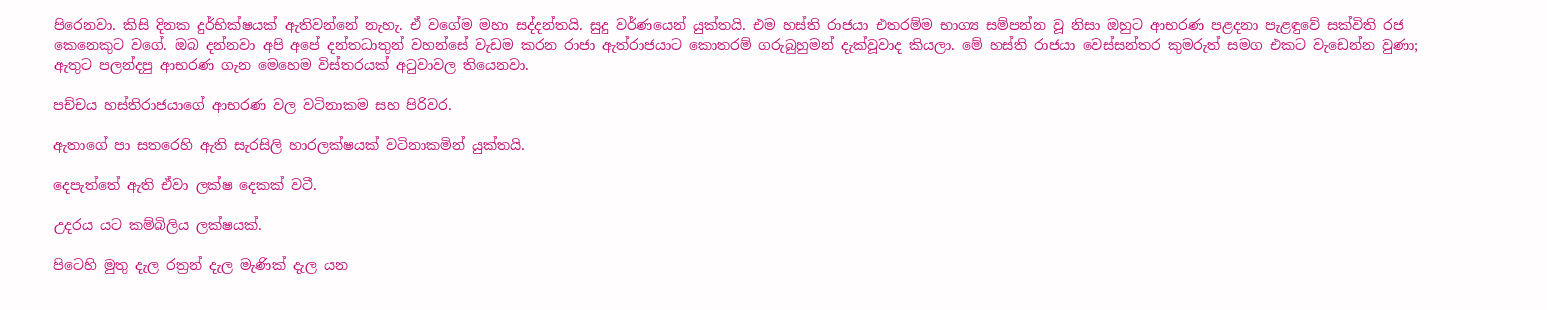පිරෙනවා. කිසි දිනක දුර්භික්ෂයක් ඇතිවන්නේ නැහැ. ඒ වගේම මහා සද්දන්තයි. සුදු වර්ණයෙන් යුක්තයි. එම හස්ති රාජයා එතරම්ම භාග්‍ය සම්පන්න වූ නිසා ඔහුට ආභරණ පළදනා පැළඳුවේ සක්විති රජ කෙනෙකුට වගේ. ඔබ දන්නවා අපි අපේ දන්තධාතුන් වහන්සේ වැඩම කරන රාජා ඇත්රාජයාට කොතරම් ගරුබුහුමන් දැක්වූවාද කියලා. මේ හස්ති රාජයා වෙස්සන්තර කුමරුත් සමග එකට වැඩෙන්න වුණා; ඇතුට පලන්දපු ආභරණ ගැන මෙහෙම විස්තරයක් අටුවාවල තියෙනවා.

පච්චය හස්තිරාජයාගේ ආභරණ වල වටිනාකම සහ පිරිවර.

ඇතාගේ පා සතරෙහි ඇති සැරසිලි හාරලක්ෂයක් වටිනාකමින් යුක්තයි.

දෙපැත්තේ ඇති ඒවා ලක්ෂ දෙකක් වටී.

උදරය යට කම්බිලිය ලක්ෂයක්.

පිටෙහි මුතු දැල රත්‍රන් දැල මැණික් දැල යන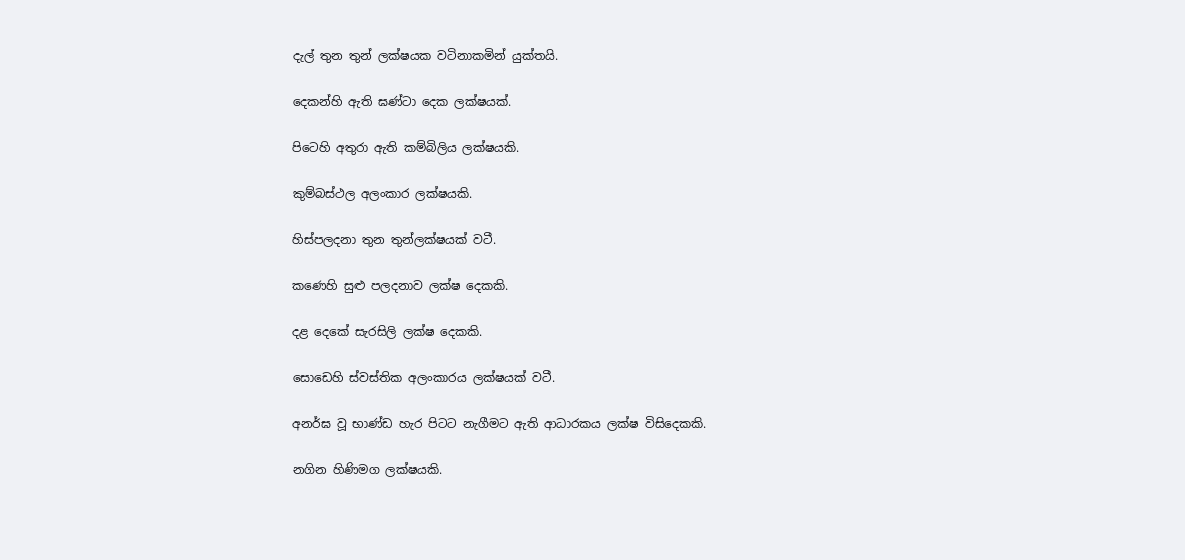දැල් තුන තුන් ලක්ෂයක වටිනාකමින් යුක්තයි.

දෙකන්හි ඇති ඝණ්ටා දෙක ලක්ෂයක්.

පිටෙහි අතුරා ඇති කම්බිලිය ලක්ෂයකි.

කුම්බස්ථල අලංකාර ලක්ෂයකි.

හිස්පලදනා තුන තුන්ලක්ෂයක් වටී.

කණෙහි සුළු පලදනාව ලක්ෂ දෙකකි.

දළ දෙකේ සැරසිලි ලක්ෂ දෙකකි.

සොඩෙහි ස්වස්තික අලංකාරය ලක්ෂයක් වටී.

අනර්ඝ වූ භාණ්ඩ හැර පිටට නැගීමට ඇති ආධාරකය ලක්ෂ විසිදෙකකි.

නගින හිණිමග ලක්ෂයකි.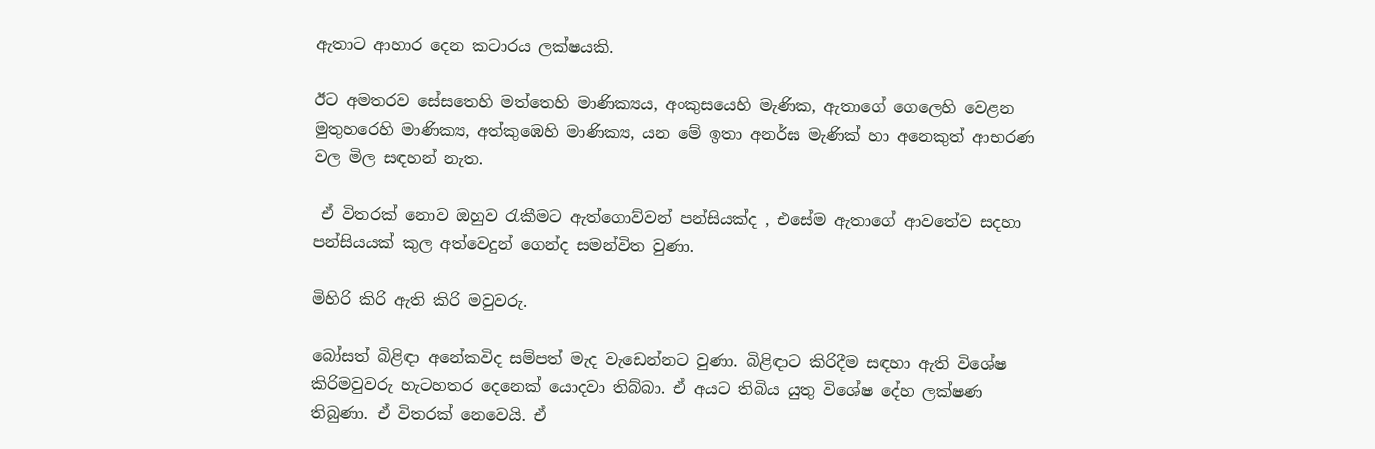ඇතාට ආහාර දෙන කටාරය ලක්ෂයකි.

ඊට අමතරව සේසතෙහි මත්තෙහි මාණික්‍යය, අංකුසයෙහි මැණික, ඇතාගේ ගෙලෙහි වෙළන මුතුහරෙහි මාණික්‍ය, අත්කුඹෙහි මාණික්‍ය, යන මේ ඉතා අනර්ඝ මැණික් හා අනෙකුත් ආභරණ වල මිල සඳහන් නැත.

 ඒ විතරක් නොව ඔහුව රැකීමට ඇත්ගොව්වන් පන්සියක්ද , එසේම ඇතාගේ ආවතේව සදහා පන්සියයක් කුල අත්වෙදුන් ගෙන්ද සමන්විත වුණා.

මිහිරි කිරි ඇති කිරි මවුවරු.

බෝසත් බිළිඳා අනේකවිද සම්පත් මැද වැඩෙන්නට වුණා. බිළිඳාට කිරිදීම සඳහා ඇති විශේෂ කිරිමවුවරු හැටහතර දෙනෙක් යොදවා තිබ්බා. ඒ අයට තිබිය යුතු විශේෂ දේහ ලක්ෂණ තිබුණා. ඒ විතරක් නෙවෙයි. ඒ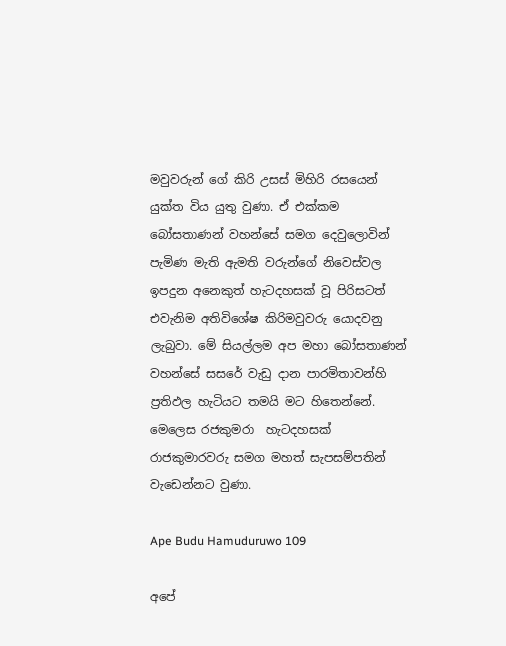මවුවරුන් ගේ කිරි උසස් මිහිරි රසයෙන් යුක්ත විය යුතු වුණා. ඒ එක්කම බෝසතාණන් වහන්සේ සමග දෙවුලොවින් පැමිණ මැති ඇමති වරුන්ගේ නිවෙස්වල ඉපදුන අනෙකුත් හැටදහසක් වූ පිරිසටත් එවැනිම අතිවිශේෂ කිරිමවුවරු යොදවනු ලැබුවා. මේ සියල්ලම අප මහා බෝසතාණන් වහන්සේ සසරේ වැඩු දාන පාරමිතාවන්හි ප්‍රතිඵල හැටියට තමයි මට හිතෙන්නේ. මෙලෙස රජකුමරා  හැටදහසක් රාජකුමාරවරු සමග මහත් සැපසම්පතින් වැඩෙන්නට වුණා.

Ape Budu Hamuduruwo 109

අපේ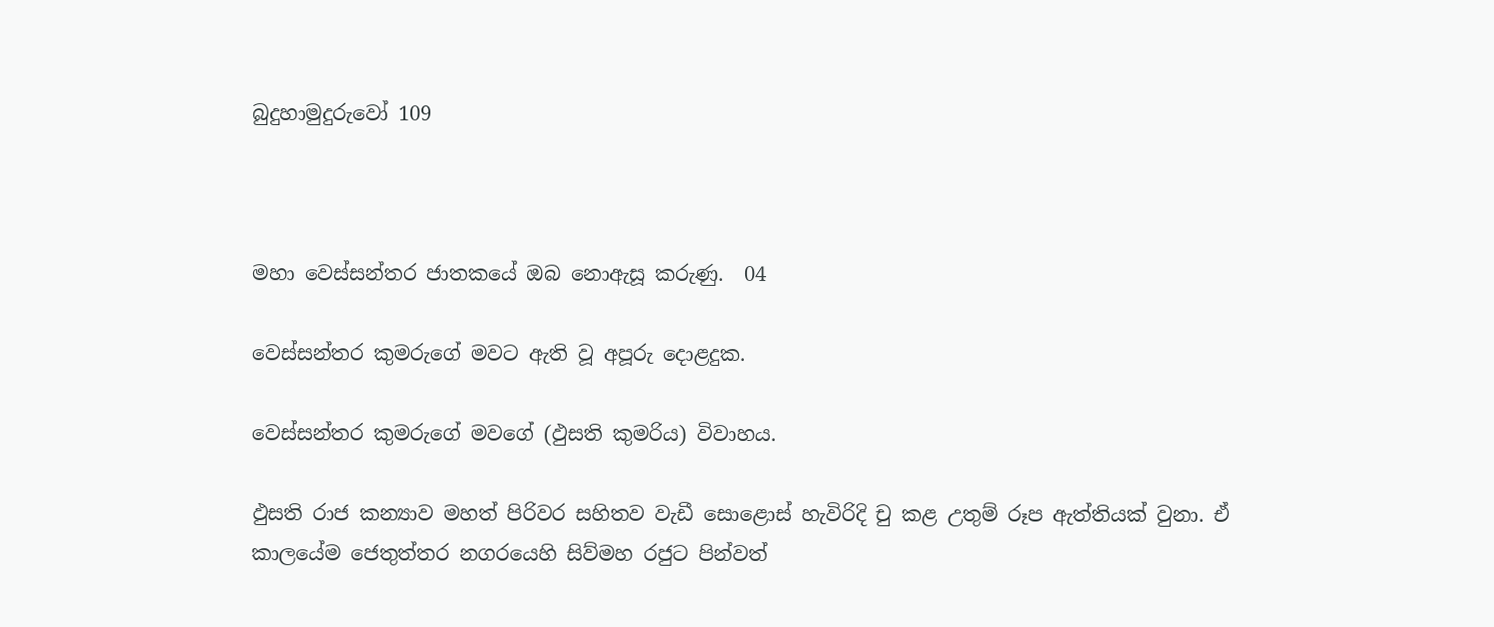බුදුහාමුදුරුවෝ 109



මහා වෙස්සන්තර ජාතකයේ ඔබ නොඇසූ කරුණු.  04

වෙස්සන්තර කුමරුගේ මවට ඇති වූ අපූරු දොළදුක.

වෙස්සන්තර කුමරුගේ මවගේ (ඵුසති කුමරිය) විවාහය.

ඵුසති රාජ කන්‍යාව මහත් පිරිවර සහිතව වැඩී සොළොස් හැවිරිදි චු කළ උතුම් රූප ඇත්තියක් වුනා. ඒ කාලයේම ජෙතුත්තර නගරයෙහි සිව්මහ රජුට පින්වත්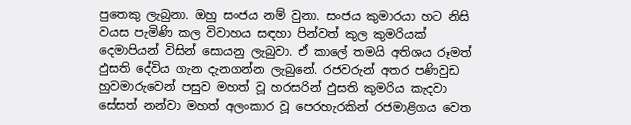පුතෙකු ලැබුනා. ඔහු සංජය නම් වුනා. සංජය කුමාරයා හට නිසි වයස පැමිණි කල විවාහය සඳහා පින්වත් කුල කුමරියක් දෙමාපියන් විසින් සොයනු ලැබුවා. ඒ කාලේ තමයි අතිශය රූමත් ඵුසති දේවිය ගැන දැනගන්න ලැබුනේ. රජවරුන් අතර පණිවුඩ හුවමාරුවෙන් පසුව මහත් වූ හරසරින් ඵුසති කුමරිය කැදවා සේසත් නන්වා මහත් අලංකාර වූ පෙරහැරකින් රජමාළිගය වෙත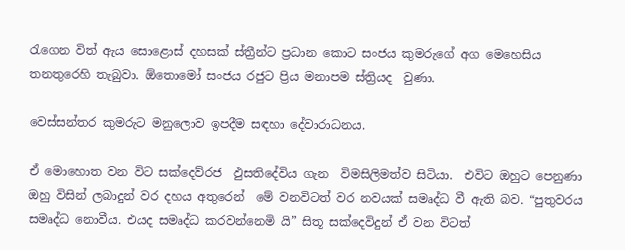රැගෙන විත් ඇය සොළොස් දහසක් ස්ත්‍රීන්ට ප්‍රධාන කොට සංජය කුමරුගේ අග මෙහෙසිය තනතුරෙහි තැබුවා. ඕතොමෝ සංජය රජුට ප්‍රිය මනාපම ස්ත්‍රියද  වුණා.

වෙස්සන්තර කුමරුට මනුලොව ඉපදීම සඳහා දේවාරාධනය.

ඒ මොහොත වන විට සක්දෙව්රජ  ඵුසතිදේවිය ගැන  විමසිලිමත්ව සිටියා.  එවිට ඔහුට පෙනුණා ඔහු විසින් ලබාදුන් වර දහය අතුරෙන්  මේ වනවිටත් වර නවයක් සමෘද්ධ වී ඇති බව. “පුතුවරය සමෘද්ධ නොවීය. එයද සමෘද්ධ කරවන්නෙමි යි” සිතූ සක්දෙවිදුන් ඒ වන විටත්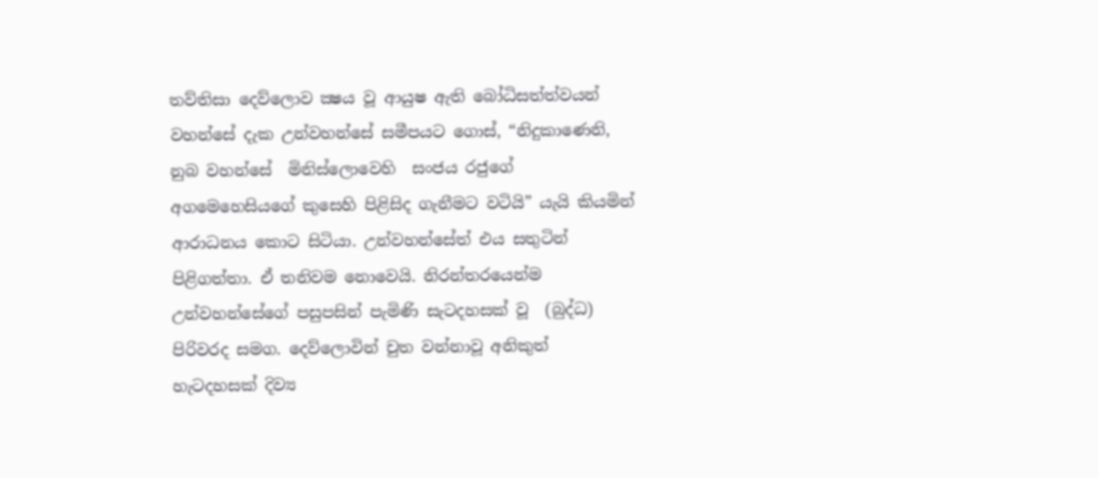තව්තිසා දෙව්ලොව ක්‍ෂය වූ ආයුෂ ඇති බෝධිසත්ත්වයන් වහන්සේ දැක උන්වහන්සේ සමීපයට ගොස්, “නිදුකාණෙනි, නුබ වහන්සේ  මිනිස්ලොවෙහි  සංජය රජුගේ අගමෙහෙසියගේ කුසෙහි පිළිසිද ගැනීමට වටියි” යැයි කියමින් ආරාධනය කොට සිටියා. උන්වහන්සේත් එය සතුටින් පිළිගත්තා. ඒ තනිවම නොවෙයි. නිරන්තරයෙන්ම උන්වහන්සේගේ පසුපසින් පැමිණි සැටදහසක් වූ  (බුද්ධ) පිරිවරද සමග. දෙව්ලොවින් චුත වන්නාවූ අනිකුත් හැටදහසක් දිව්‍ය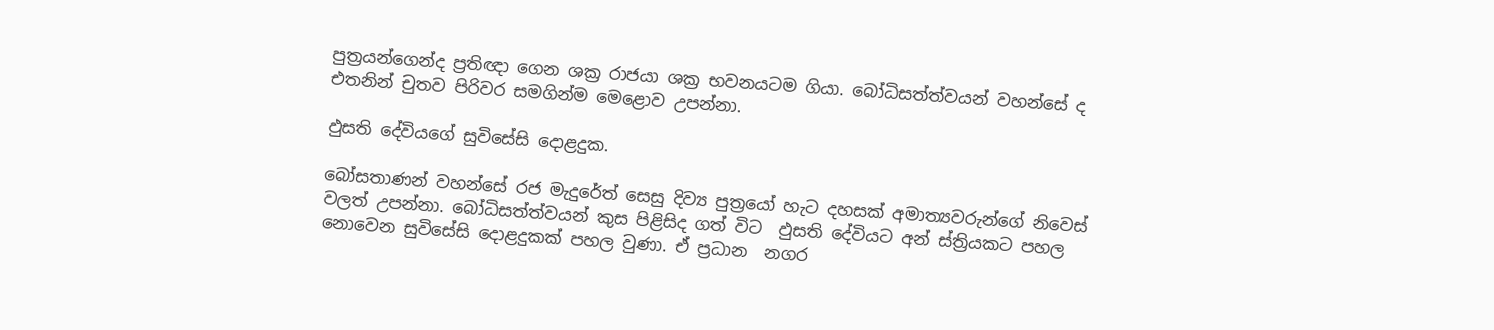පුත්‍රයන්ගෙන්ද ප්‍රතිඥා ගෙන ශක්‍ර රාජයා ශක්‍ර භවනයටම ගියා. බෝධිසත්ත්වයන් වහන්සේ ද එතනින් චුතව පිරිවර සමගින්ම මෙළොව උපන්නා.

ඵුසති දේවියගේ සුවිසේසි දොළදුක.

බෝසතාණන් වහන්සේ රජ මැදුරේත් සෙසු දිව්‍ය පුත්‍රයෝ හැට දහසක් අමාත්‍යවරුන්ගේ නිවෙස් වලත් උපන්නා. බෝධිසත්ත්වයන් කුස පිළිසිද ගත් විට  ඵුසති දේවියට අන් ස්ත්‍රියකට පහල නොවෙන සුවිසේසි දොළදුකක් පහල වුණා. ඒ ප්‍රධාන  නගර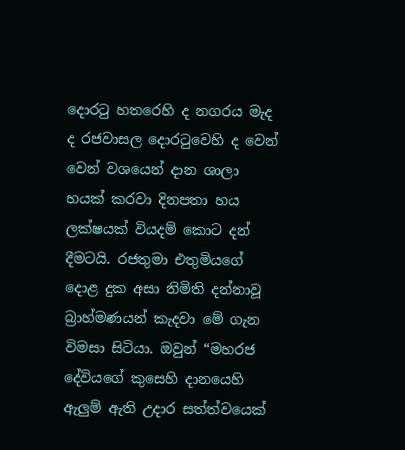දොරටු හතරෙහි ද නගරය මැද ද රජවාසල දොරටුවෙහි ද වෙන් වෙන් වශයෙන් දාන ශාලා හයක් කරවා දිනපතා හය ලක්ෂයක් වියදම් කොට දන් දීමටයි. රජතුමා එතුමියගේ දොළ දුක අසා නිමිති දන්නාවූ බ්‍රාහ්මණයන් කැදවා මේ ගැන විමසා සිටියා. ඔවුන් “මහරජ දේවියගේ කුසෙහි දානයෙහි ඇලුම් ඇති උදාර සත්ත්වයෙක්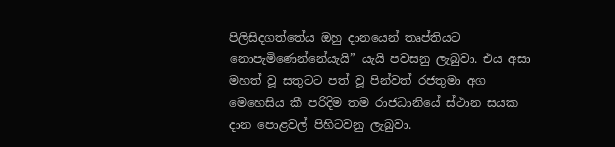පිලිසිදගත්තේය ඔහු දානයෙන් තෘප්තියට නොපැමිණෙන්නේයැයි” යැයි පවසනු ලැබුවා. එය අසා මහත් වූ සතුටට පත් වූ පින්වත් රජතුමා අග මෙහෙසිය කී පරිදිම තම රාජධානියේ ස්ථාන සයක දාන පොළවල් පිහිටවනු ලැබුවා.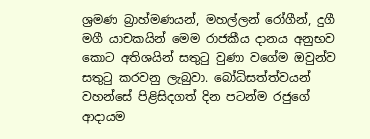ශ්‍රමණ බ්‍රාහ්මණයන්, මහල්ලන් රෝගීන්, දුගී මගී යාචකයින් මෙම රාජකීය දානය අනුභව කොට අතිශයින් සතුටු වුණා වගේම ඔවුන්ව සතුටු කරවනු ලැබුවා. බෝධිසත්ත්වයන් වහන්සේ පිළිසිදගත් දින පටන්ම රජුගේ ආදායම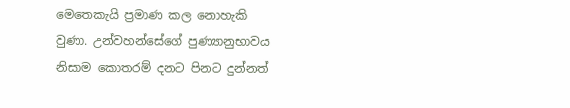මෙතෙකැයි ප්‍රමාණ කල නොහැකි වුණා. උන්වහන්සේගේ පුණ්‍යානුභාවය නිසාම කොතරම් දනට පිනට දුන්නත්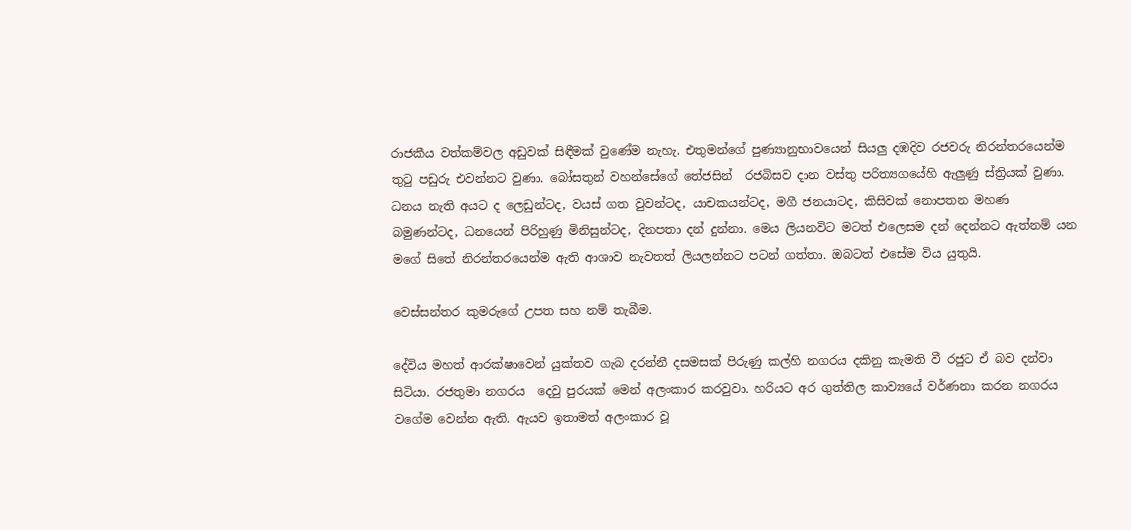රාජකීය වත්කම්වල අඩුවක් සිඳීමක් වුණේම නැහැ. එතුමන්ගේ පුණ්‍යානුභාවයෙන් සියලු දඹදිව රජවරු නිරන්තරයෙන්ම තුටු පඩුරු එවන්නට වුණා. බෝසතුන් වහන්සේගේ තේජසින්  රජබිසව දාන වස්තු පරිත්‍යගයේහි ඇලුණු ස්ත්‍රියක් වුණා. ධනය නැති අයට ද ලෙඩුන්ටද, වයස් ගත වුවන්ටද, යාචකයන්ටද, මගී ජනයාටද, කිසිවක් නොපතන මහණ බමුණන්ටද, ධනයෙන් පිරිහුණු මිනිසුන්ටද, දිනපතා දන් දුන්නා. මෙය ලියනවිට මටත් එලෙසම දන් දෙන්නට ඇත්නම් යන මගේ සිතේ නිරන්තරයෙන්ම ඇති ආශාව නැවතත් ලියලන්නට පටන් ගත්තා. ඔබටත් එසේම විය යුතුයි.

වෙස්සන්තර කුමරුගේ උපත සහ නම් තැබීම.

දේවිය මහත් ආරක්ෂාවෙන් යුක්තව ගැබ දරන්නී දසමසක් පිරුණු කල්හි නගරය දකිනු කැමති වී රජුට ඒ බව දන්වා සිටියා. රජතුමා නගරය  දෙවු පුරයක් මෙන් අලංකාර කරවුවා. හරියට අර ගුත්තිල කාව්‍යයේ වර්ණනා කරන නගරය වගේම වෙන්න ඇති. ඇයව ඉතාමත් අලංකාර වූ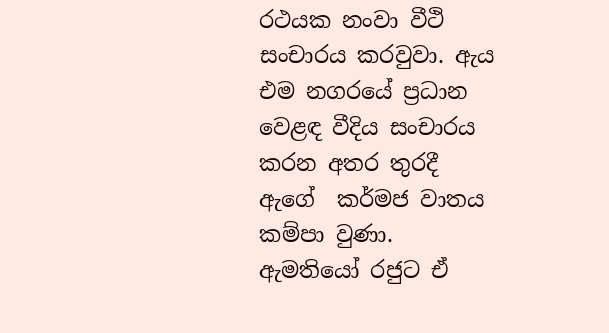රථයක නංවා වීථි සංචාරය කරවුවා. ඇය එම නගරයේ ප්‍රධාන වෙළඳ වීදිය සංචාරය කරන අතර තුරදී ඇගේ  කර්මජ වාතය කම්පා වුණා. ඇමතියෝ රජුට ඒ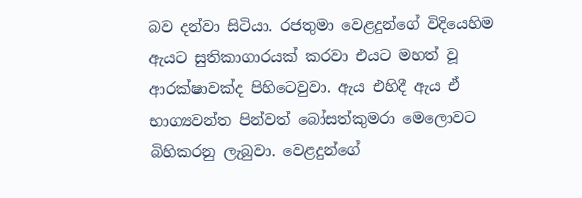බව දන්වා සිටියා. රජතුමා වෙළදුන්ගේ විදියෙහිම ඇයට සුතිකාගාරයක් කරවා එයට මහත් වූ ආරක්ෂාවක්ද පිහිටෙවුවා. ඇය එහිදී ඇය ඒ භාග්‍යවන්ත පින්වත් බෝසත්කුමරා මෙලොවට බිහිකරනු ලැබුවා. වෙළදුන්ගේ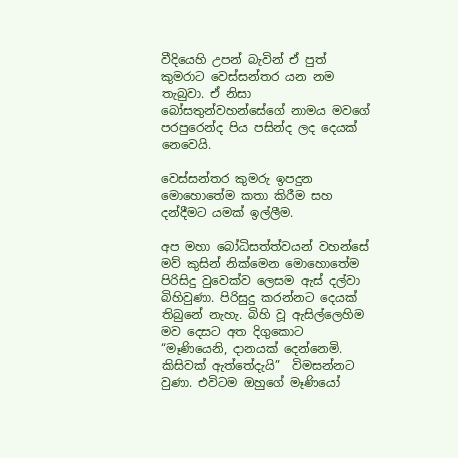වීදියෙහි උපන් බැවින් ඒ පුත් කුමරාට වෙස්සන්තර යන නම තැබුවා. ඒ නිසා බෝසතුන්වහන්සේගේ නාමය මවගේ පරපුරෙන්ද පිය පසින්ද ලද දෙයක් නෙවෙයි.

වෙස්සන්තර කුමරු ඉපදුන මොහොතේම කතා කිරීම සහ දන්දීමට යමක් ඉල්ලීම.

අප මහා බෝධිසත්ත්වයන් වහන්සේ මව් කුසින් නික්මෙන මොහොතේම පිරිසිදු වුවෙක්ව ලෙසම ඇස් දල්වා බිහිවුණා. පිරිසුදු කරන්නට දෙයක් තිබුනේ නැහැ. බිහි වූ ඇසිල්ලෙහිම මව දෙසට අත දිගුකොට “මෑණියෙනි, දානයක් දෙන්නෙමි. කිසිවක් ඇත්තේදැයි”  විමසන්නට වුණා. එවිටම ඔහුගේ මෑණියෝ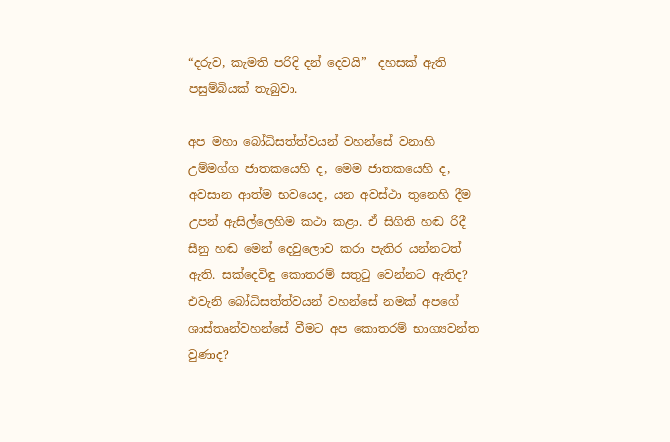“දරුව, කැමති පරිදි දන් දෙවයි”  දහසක් ඇති පසුම්බියක් තැබුවා.

අප මහා බෝධිසත්ත්වයන් වහන්සේ වනාහි උම්මග්ග ජාතකයෙහි ද, මෙම ජාතකයෙහි ද, අවසාන ආත්ම භවයෙද, යන අවස්ථා තුනෙහි දීම උපන් ඇසිල්ලෙහිම කථා කළා. ඒ සිගිති හඬ රිදී සීනු හඬ මෙන් දෙවුලොව කරා පැතිර යන්නටත් ඇති. සක්දෙවිඳු කොතරම් සතුටු වෙන්නට ඇතිද? එවැනි බෝධිසත්ත්වයන් වහන්සේ නමක් අපගේ ශාස්තෘන්වහන්සේ වීමට අප කොතරම් භාග්‍යවන්ත වුණාද?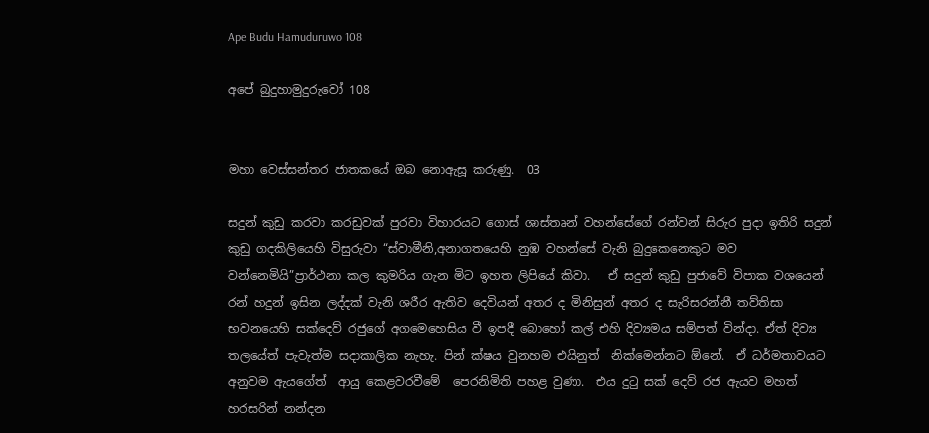Ape Budu Hamuduruwo 108

අපේ බුදුහාමුදුරුවෝ 108


මහා වෙස්සන්තර ජාතකයේ ඔබ නොඇසූ කරුණු.  03

සදුන් කුඩු කරවා කරඩුවක් පුරවා විහාරයට ගොස් ශාස්තෘන් වහන්සේගේ රන්වන් සිරුර පුදා ඉතිරි සදුන් කුඩු ගදකිලියෙහි විසුරුවා “ස්වාමීනි,අනාගතයෙහි නුඹ වහන්සේ වැනි බුදුකෙනෙකුට මව වන්නෙමියි”ප්‍රාර්ථනා කල කුමරිය ගැන මිට ඉහත ලිපියේ කිවා.   ඒ සදුන් කුඩු පුජාවේ විපාක වශයෙන් රන් හදුන් ඉසින ලද්දක් වැනි ශරීර ඇතිව දෙවියන් අතර ද මිනිසුන් අතර ද සැරිසරන්නී තව්තිසා භවනයෙහි සක්දෙව් රජුගේ අගමෙහෙසිය වී ඉපදී බොහෝ කල් එහි දිව්‍යමය සම්පත් වින්දා. ඒත් දිව්‍ය තලයේත් පැවැත්ම සදාකාලික නැහැ. පින් ක්ෂය වුනහම එයිනුත්  නික්මෙන්නට ඕනේ.  ඒ ධර්මතාවයට අනුවම ඇයගේත්  ආයු කෙළවරවීමේ  පෙරනිමිති පහළ වුණා.  එය දුටු සක් දෙව් රජ ඇයව මහත් හරසරින් නන්දන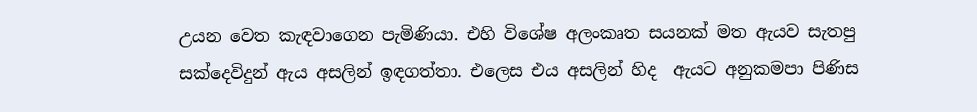උයන වෙත කැඳවාගෙන පැමිණියා. එහි විශේෂ අලංකෘත සයනක් මත ඇයව සැතපු සක්දෙවිදුන් ඇය අසලින් ඉඳගත්තා. එලෙස එය අසලින් හිද  ඇයට අනුකමපා පිණිස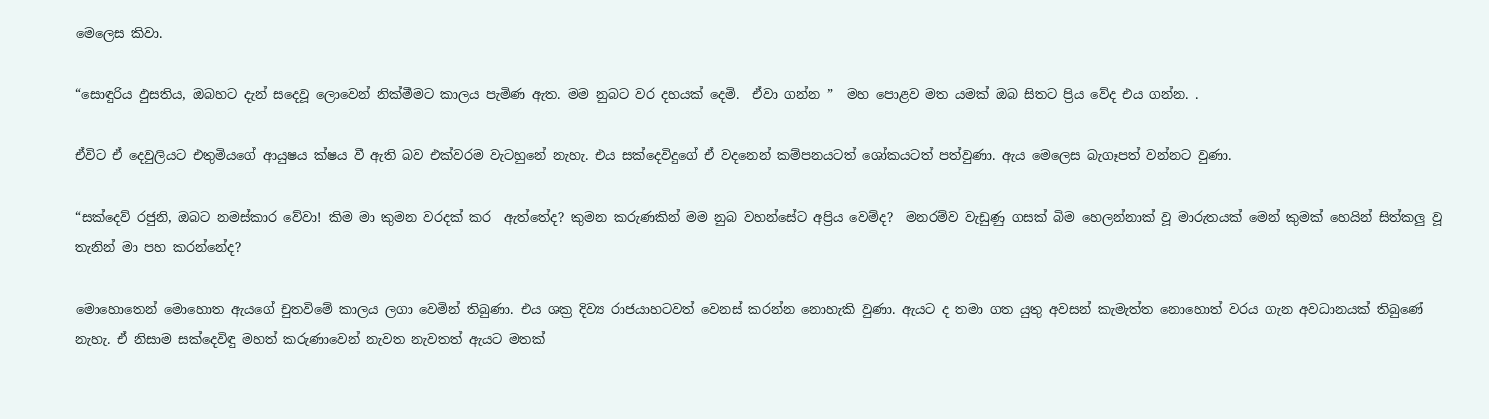මෙලෙස කිවා.

“සොඳුරිය ඵුසතිය, ඔබහට දැන් සදෙවූ ලොවෙන් නික්මීමට කාලය පැමිණ ඇත. මම නුබට වර දහයක් දෙමි.  ඒවා ගන්න ”  මහ පොළව මත යමක් ඔබ සිතට ප්‍රිය වේද එය ගන්න. .

ඒවිට ඒ දෙවුලියට එතුමියගේ ආයුෂය ක්ෂය වී ඇති බව එක්වරම වැටහුනේ නැහැ. එය සක්දෙවිදුගේ ඒ වදනෙන් කම්පනයටත් ශෝකයටත් පත්වුණා. ඇය මෙලෙස බැගෑපත් වන්නට වුණා.

“සක්දෙව් රජුනි, ඔබට නමස්කාර වේවා! කිම මා කුමන වරදක් කර  ඇත්තේද? කුමන කරුණකින් මම නුබ වහන්සේට අප්‍රිය වෙම්ද?  මනරම්ව වැඩුණු ගසක් බිම හෙලන්නාක් වූ මාරුතයක් මෙන් කුමක් හෙයින් සිත්කලු වූ තැනින් මා පහ කරන්නේද?

මොහොතෙන් මොහොත ඇයගේ චුතවිමේ කාලය ලගා වෙමින් තිබුණා. එය ශක්‍ර දිව්‍ය රාජයාහටවත් වෙනස් කරන්න නොහැකි වුණා. ඇයට ද තමා ගත යුතු අවසන් කැමැත්ත නොහොත් වරය ගැන අවධානයක් තිබුණේ නැහැ. ඒ නිසාම සක්දෙවිඳු මහත් කරුණාවෙන් නැවත නැවතත් ඇයට මතක්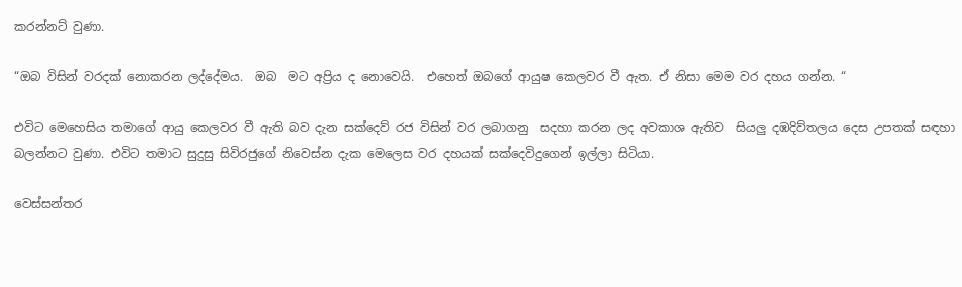කරන්නට් වුණා.

“ඔබ විසින් වරදක් නොකරන ලද්දේමය.  ඔබ  මට අප්‍රිය ද නොවෙයි.  එහෙත් ඔබගේ ආයුෂ කෙලවර වී ඇත. ඒ නිසා මෙම වර දහය ගන්න. “

එවිට මෙහෙසිය තමාගේ ආයු කෙලවර වී ඇති බව දැන සක්දෙව් රජ විසින් වර ලබාගනු  සදහා කරන ලද අවකාශ ඇතිව  සියලු දඹදිව්තලය දෙස උපතක් සඳහා බලන්නට වුණා. එවිට තමාට සුදුසු සිවිරජුගේ නිවෙස්න දැක මෙලෙස වර දහයක් සක්දෙවිදුගෙන් ඉල්ලා සිටියා.

වෙස්සන්තර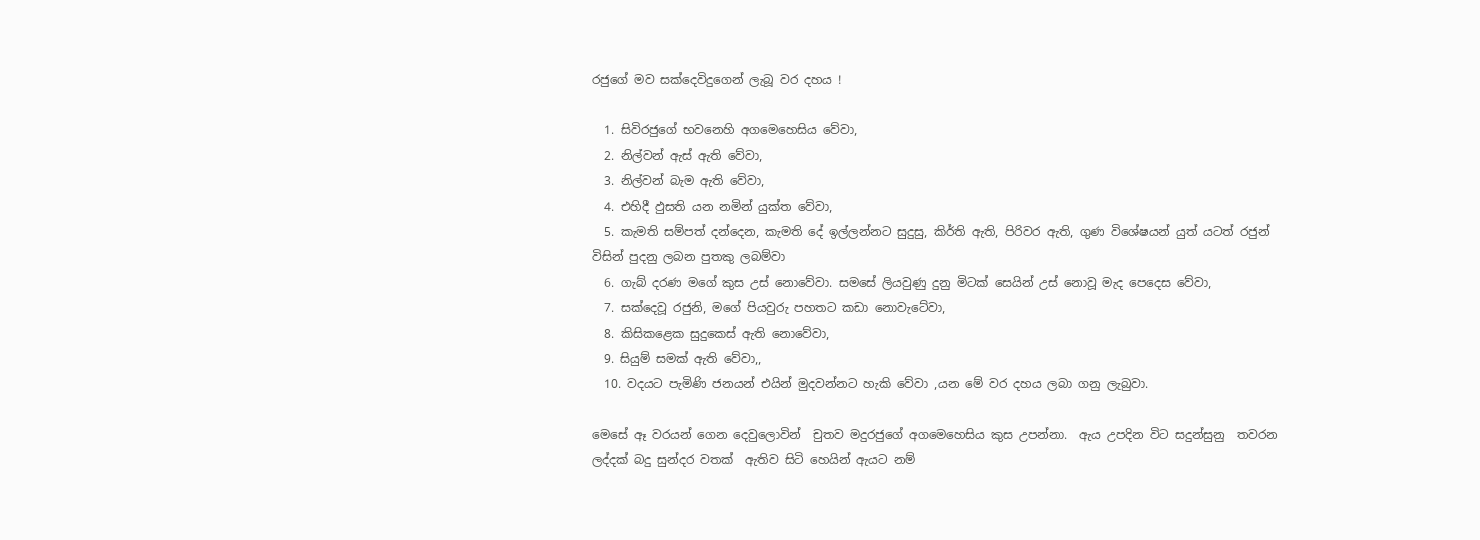රජුගේ මව සක්දෙවිදුගෙන් ලැබූ වර දහය !

  1. සිවිරජුගේ භවනෙහි අගමෙහෙසිය වේවා,
  2. නිල්වන් ඇස් ඇති වේවා,
  3. නිල්වන් බැම ඇති වේවා,
  4. එහිදී ඵුසති යන නමින් යුක්ත වේවා,
  5. කැමති සම්පත් දන්දෙන, කැමති දේ ඉල්ලන්නට සුදුසු, කිර්ති ඇති, පිරිවර ඇති, ගුණ විශේෂයන් යුත් යටත් රජුන් විසින් පුදනු ලබන පුතකු ලබම්වා
  6. ගැබ් දරණ මගේ කුස උස් නොවේවා. සමසේ ලියවුණු දුනු මිටක් සෙයින් උස් නොවූ මැද පෙදෙස වේවා,
  7. සක්දෙවූ රජුනි, මගේ පියවුරු පහතට කඩා නොවැටේවා,
  8. කිසිකළෙක සුදුකෙස් ඇති නොවේවා,
  9. සියුම් සමක් ඇති වේවා,,
  10. වදයට පැමිණි ජනයන් එයින් මුදවන්නට හැකි වේවා ,යන මේ වර දහය ලබා ගනු ලැබුවා.

මෙසේ ඈ වරයන් ගෙන දෙවුලොවින්  චුතව මදුරජුගේ අගමෙහෙසිය කුස උපන්නා.  ඇය උපදින විට සදුන්සුනු  තවරන ලද්දක් බදු සුන්දර වතක්  ඇතිව සිටි හෙයින් ඇයට නම්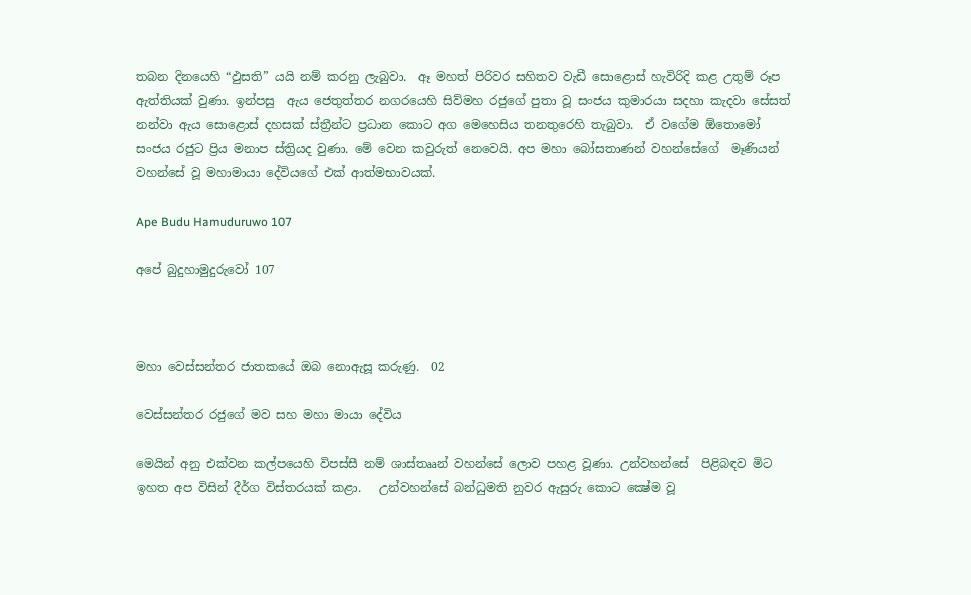තබන දිනයෙහි “ඵුසති” යයි නම් කරනු ලැබුවා.  ඈ මහත් පිරිවර සහිතව වැඩී සොළොස් හැවිරිදි කළ උතුම් රූප ඇත්තියක් වුණා. ඉන්පසු  ඇය ජෙතුත්තර නගරයෙහි සිව්මහ රජුගේ පුතා වූ සංජය කුමාරයා සදහා කැදවා සේසත් නන්වා ඇය සොළොස් දහසක් ස්ත්‍රීන්ට ප්‍රධාන කොට අග මෙහෙසිය තනතුරෙහි තැබුවා.  ඒ වගේම ඕතොමෝ සංජය රජුට ප්‍රිය මනාප ස්ත්‍රියද වුණා. මේ වෙන කවුරුත් නෙවෙයි. අප මහා බෝසතාණන් වහන්සේගේ  මෑණියන් වහන්සේ වූ මහාමායා දේවියගේ එක් ආත්මභාවයක්.

Ape Budu Hamuduruwo 107

අපේ බුදුහාමුදුරුවෝ 107



මහා වෙස්සන්තර ජාතකයේ ඔබ නොඇසූ කරුණු.  02

වෙස්සන්තර රජුගේ මව සහ මහා මායා දේවිය

මෙයින් අනු එක්වන කල්පයෙහි විපස්සී නම් ශාස්තෲන් වහන්සේ ලොව පහළ වූණා. උන්වහන්සේ  පිළිබඳව මිට ඉහත අප විසින් දීර්ග විස්තරයක් කළා.   උන්වහන්සේ බන්ධුමති නුවර ඇසුරු කොට ක්‍ෂේම වූ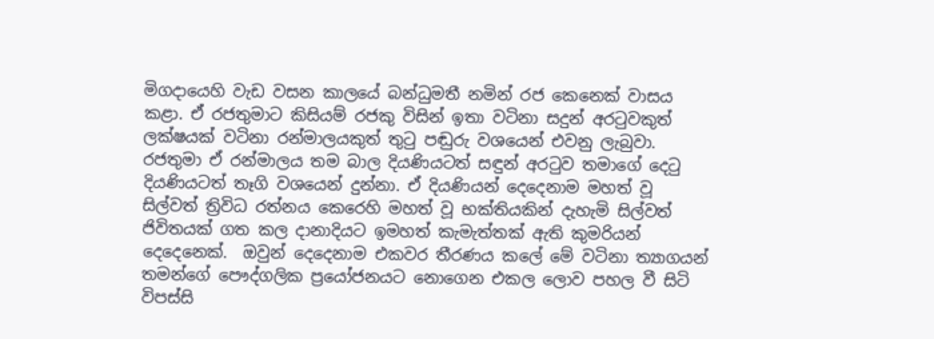මිගදායෙහි වැඩ වසන කාලයේ බන්ධුමතී නමින් රජ කෙනෙක් වාසය කළා. ඒ රජතුමාට කිසියම් රජකු විසින් ඉතා වටිනා සදුන් අරටුවකුත් ලක්ෂයක් වටිනා රන්මාලයකුත් තුටු පඬුරු වශයෙන් එවනු ලැබුවා. රජතුමා ඒ රන්මාලය තම බාල දියණියටත් සඳුන් අරටුව තමාගේ දෙටු දියණියටත් තෑගි වශයෙන් දුන්නා. ඒ දියණියන් දෙදෙනාම මහත් වූ සිල්වත් ත්‍රිවිධ රත්නය කෙරෙහි මහත් වූ භක්තියකින් දැහැමි සිල්වත් ජිවිතයක් ගත කල දානාදියට ඉමහත් කැමැත්තක් ඇති කුමරියන් දෙදෙනෙක්.  ඔවුන් දෙදෙනාම එකවර තීරණය කලේ මේ වටිනා ත්‍යාගයන් තමන්ගේ පෞද්ගලික ප්‍රයෝජනයට නොගෙන එකල ලොව පහල වී සිටි විපස්සි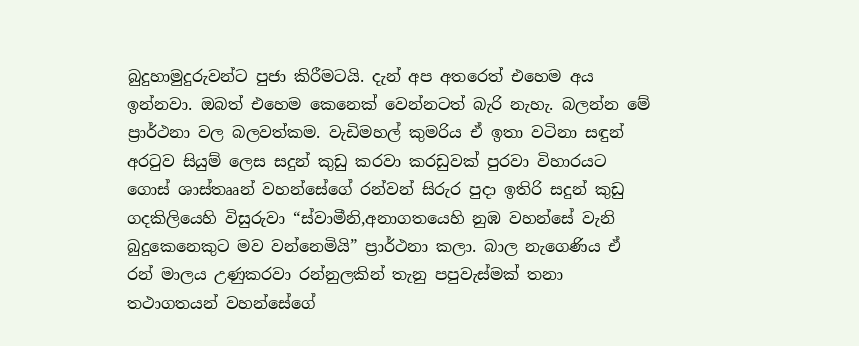බුදුහාමුදුරුවන්ට පුජා කිරීමටයි. දැන් අප අතරෙත් එහෙම අය ඉන්නවා. ඔබත් එහෙම කෙනෙක් වෙන්නටත් බැරි නැහැ. බලන්න මේ ප්‍රාර්ථනා වල බලවත්කම. වැඩිමහල් කුමරිය ඒ ඉතා වටිනා සඳුන් අරටුව සියුම් ලෙස සදුන් කුඩු කරවා කරඩුවක් පුරවා විහාරයට ගොස් ශාස්තෲන් වහන්සේගේ රන්වන් සිරුර පුදා ඉතිරි සදුන් කුඩු ගදකිලියෙහි විසුරුවා “ස්වාමීනි,අනාගතයෙහි නුඹ වහන්සේ වැනි බුදුකෙනෙකුට මව වන්නෙමියි” ප්‍රාර්ථනා කලා. බාල නැගෙණිය ඒ රන් මාලය උණුකරවා රන්නුලකින් තැනු පපුවැස්මක් තනා තථාගතයන් වහන්සේගේ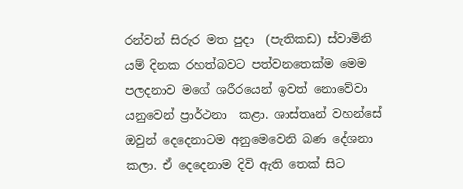රන්වන් සිරුර මත පුදා  (පැතිකඩ) ස්වාමිනි යම් දිනක රහත්බවට පත්වනතෙක්ම මෙම පලදනාව මගේ ශරීරයෙන් ඉවත් නොවේවා යනුවෙන් ප්‍රාර්ථනා  කළා. ශාස්තෘන් වහන්සේ ඔවුන් දෙදෙනාටම අනුමෙවෙනි බණ දේශනා කලා. ඒ දෙදෙනාම දිවි ඇති තෙක් සිට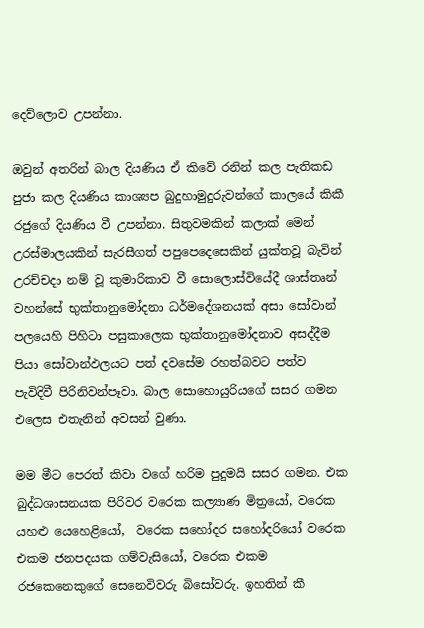දෙව්ලොව උපන්නා.

ඔවුන් අතරින් බාල දියණිය ඒ කිවේ රනින් කල පැතිකඩ පුජා කල දියණිය කාශ්‍යප බුදුහාමුදුරුවන්ගේ කාලයේ කිකී රජුගේ දියණිය වී උපන්නා. සිතුවමකින් කලාක් මෙන් උරස්මාලයකින් සැරසීගත් පපුපෙදෙසෙකින් යුක්තවූ බැවින් උරච්චදා නම් වූ කුමාරිකාව වී සොලොස්වියේදී ශාස්තෘන් වහන්සේ භුක්තානුමෝදනා ධර්මදේශනයක් අසා සෝවාන් පලයෙහි පිහිටා පසුකාලෙක භුක්තානුමෝදනාව අසද්දීම පියා සෝවාන්ඵලයට පත් දවසේම රහත්බවට පත්ව පැවිදිවී පිරිනිවන්පෑවා. බාල සොහොයුරියගේ සසර ගමන එලෙස එතැනින් අවසන් වුණා.

මම මීට පෙරත් කිවා වගේ හරිම පුදුමයි සසර ගමන. එක බුද්ධශාසනයක පිරිවර වරෙක කල්‍යාණ මිත්‍රයෝ, වරෙක යහළු යෙහෙළියෝ,  වරෙක සහෝදර සහෝදරියෝ වරෙක එකම ජනපදයක ගම්වැසියෝ, වරෙක එකම රජකෙනෙකුගේ සෙනෙවිවරු බිසෝවරු. ඉහතින් කී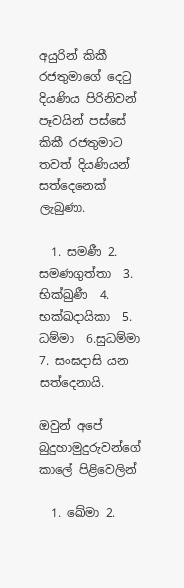අයුරින් කිකී රජතුමාගේ දෙටු දියණිය පිරිනිවන් පෑවයින් පස්සේ කිකී රජතුමාට තවත් දියණියන් සත්දෙනෙක් ලැබුණා.

  1. සමණී 2. සමණගුත්තා  3. භික්ඛුණී  4. භක්ඛදායිකා  5. ධම්මා  6.සුධම්මා 7. සංඝදාසි යන සත්දෙනායි.

ඔවුන් අපේ බුදුහාමුදුරුවන්ගේ කාලේ පිළිවෙලින්

  1. ඛේමා 2.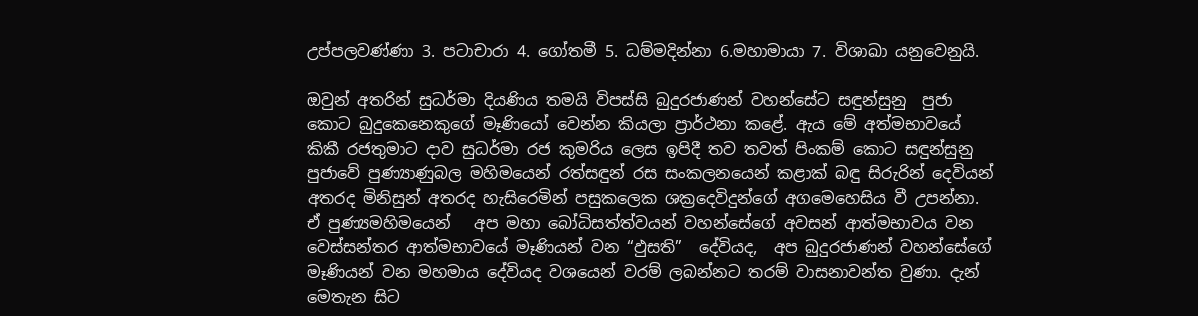උප්පලවණ්ණා 3. පටාචාරා 4. ගෝතමී 5. ධම්මදින්නා 6.මහාමායා 7. විශාඛා යනුවෙනුයි.

ඔවුන් අතරින් සුධර්මා දියණිය තමයි විපස්සි බුදුරජාණන් වහන්සේට සඳුන්සුනු  පුජා කොට බුදුකෙනෙකුගේ මෑණියෝ වෙන්න කියලා ප්‍රාර්ථනා කළේ. ඇය මේ අත්මභාවයේ කිකී රජතුමාට දාව සුධර්මා රජ කුමරිය ලෙස ඉපිදී තව තවත් පිංකම් කොට සඳුන්සුනු පුජාවේ පුණ්‍යාණුබල මහිමයෙන් රත්සඳුන් රස සංකලනයෙන් කළාක් බඳු සිරුරින් දෙවියන් අතරද මිනිසුන් අතරද හැසිරෙමින් පසුකලෙක ශක්‍රදෙවිදුන්ගේ අගමෙහෙසිය වී උපන්නා. ඒ පුණ්‍යමහිමයෙන්   අප මහා බෝධිසත්ත්වයන් වහන්සේගේ අවසන් ආත්මභාවය වන වෙස්සන්තර ආත්මභාවයේ මෑණියන් වන “ඵුසති”  දේවියද,  අප බුදුරජාණන් වහන්සේගේ මෑණියන් වන මහමාය දේවියද වශයෙන් වරම් ලබන්නට තරම් වාසනාවන්ත වුණා. දැන් මෙතැන සිට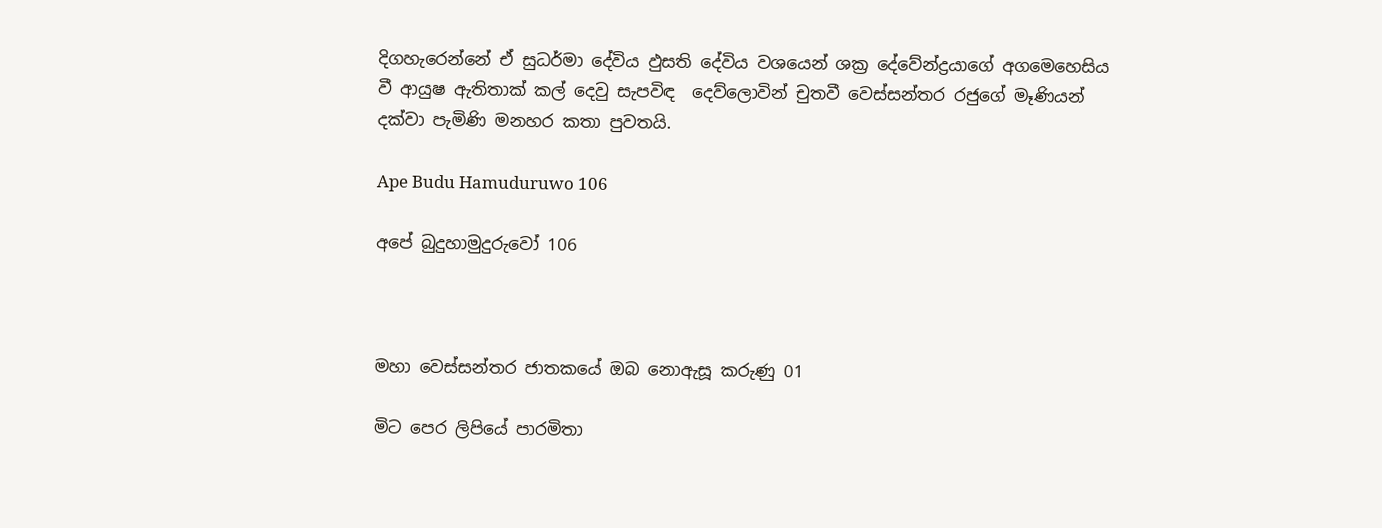දිගහැරෙන්නේ ඒ සුධර්මා දේවිය ඵුසති දේවිය වශයෙන් ශක්‍ර දේවේන්ද්‍රයාගේ අගමෙහෙසිය වී ආයුෂ ඇතිතාක් කල් දෙවු සැපවිඳ  දෙව්ලොවින් චුතවී වෙස්සන්තර රජුගේ මෑණියන් දක්වා පැමිණි මනහර කතා පුවතයි.

Ape Budu Hamuduruwo 106

අපේ බුදුහාමුදුරුවෝ 106



මහා වෙස්සන්තර ජාතකයේ ඔබ නොඇසූ කරුණු 01

මිට පෙර ලිපියේ පාරමිතා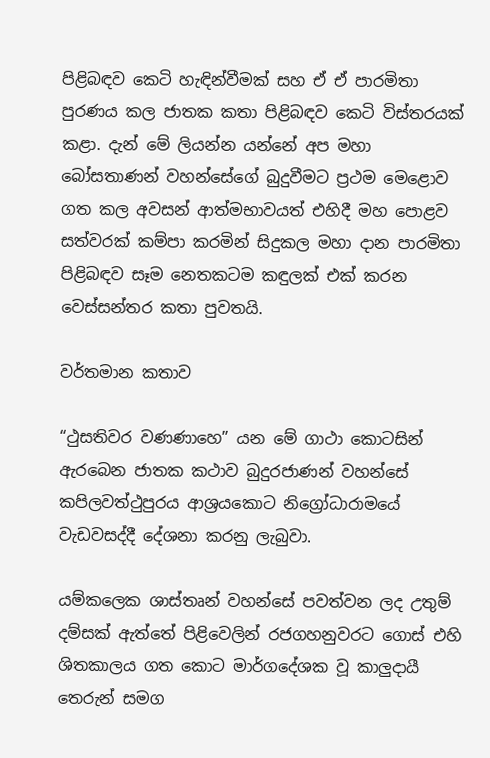පිළිබඳව කෙටි හැඳින්වීමක් සහ ඒ ඒ පාරමිතා පුරණය කල ජාතක කතා පිළිබඳව කෙටි විස්තරයක් කළා. දැන් මේ ලියන්න යන්නේ අප මහා බෝසතාණන් වහන්සේගේ බුදුවීමට ප්‍රථම මෙළොව ගත කල අවසන් ආත්මභාවයත් එහිදී මහ පොළව සත්වරක් කම්පා කරමින් සිදුකල මහා දාන පාරමිතා පිළිබඳව සෑම නෙතකටම කඳුලක් එක් කරන වෙස්සන්තර කතා පුවතයි.

වර්තමාන කතාව

“ථුසතිවර වණණාහෙ” යන මේ ගාථා කොටසින් ඇරබෙන ජාතක කථාව බුදුරජාණන් වහන්සේ කපිලවත්ථුපුරය ආශ්‍රයකොට නිග්‍රෝධාරාමයේ වැඩවසද්දී දේශනා කරනු ලැබුවා.

යම්කලෙක ශාස්තෘන් වහන්සේ පවත්වන ලද උතුම් දම්සක් ඇත්තේ පිළිවෙලින් රජගහනුවරට ගොස් එහි ශිතකාලය ගත කොට මාර්ගදේශක වූ කාලුදායී තෙරුන් සමග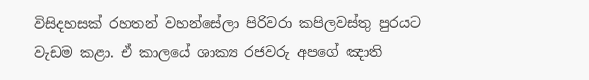විසිදහසක් රහතන් වහන්සේලා පිරිවරා කපිලවස්තු පුරයට වැඩම කළා. ඒ කාලයේ ශාක්‍ය රජවරු අපගේ ඤාති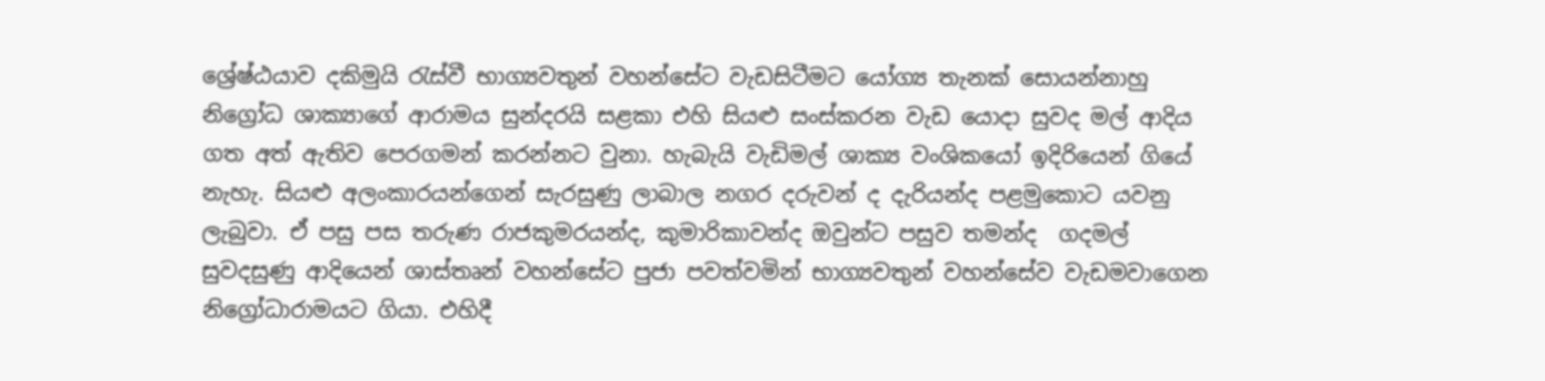ශ්‍රේෂ්ඨයාව දකිමුයි රැස්වී භාග්‍යවතුන් වහන්සේට වැඩසිටීමට යෝග්‍ය තැනක් සොයන්නාහු නිග්‍රෝධ ශාක්‍යාගේ ආරාමය සුන්දරයි සළකා එහි සියළු සංස්කරන වැඩ යොදා සුවද මල් ආදිය ගත අත් ඇතිව පෙරගමන් කරන්නට වුනා. හැබැයි වැඩිමල් ශාක්‍ය වංශිකයෝ ඉදිරියෙන් ගියේ නැහැ. සියළු අලංකාරයන්ගෙන් සැරසුණු ලාබාල නගර දරුවන් ද දැරියන්ද පළමුකොට යවනු ලැබුවා. ඒ පසු පස තරුණ රාජකුමරයන්ද, කුමාරිකාවන්ද ඔවුන්ට පසුව තමන්ද  ගදමල් සුවදසුණු ආදියෙන් ශාස්තෘන් වහන්සේට පුජා පවත්වමින් භාග්‍යවතුන් වහන්සේව වැඩමවාගෙන නිග්‍රෝධාරාමයට ගියා. එහිදී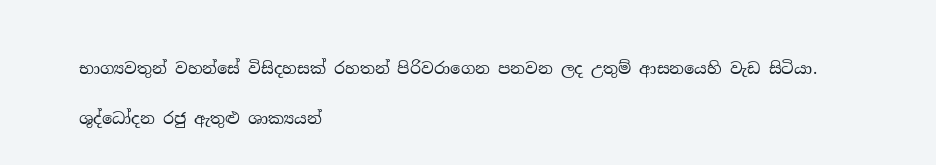භාග්‍යවතුන් වහන්සේ විසිදහසක් රහතන් පිරිවරාගෙන පනවන ලද උතුම් ආසනයෙහි වැඩ සිටියා.

ශුද්ධෝදන රජු ඇතුළු ශාක්‍යයන්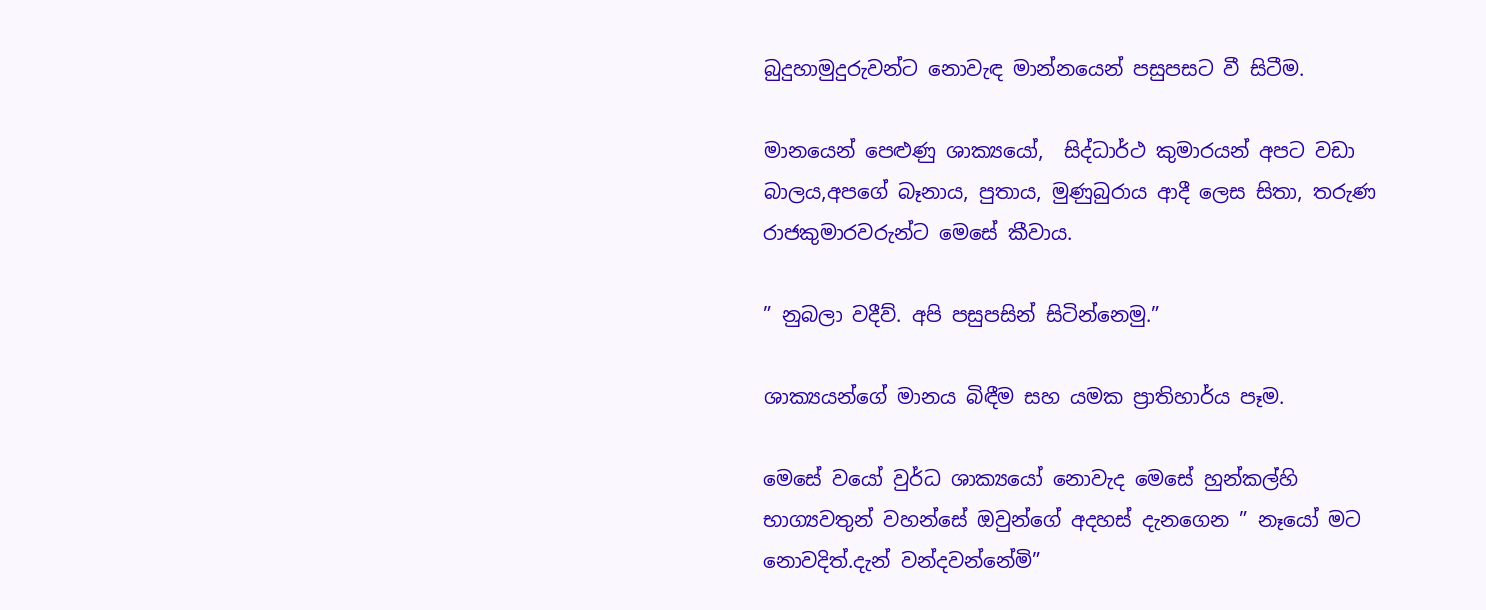බුදුහාමුදුරුවන්ට නොවැඳ මාන්නයෙන් පසුපසට වී සිටීම.

මානයෙන් පෙළුණු ශාක්‍යයෝ,  සිද්ධාර්ථ කුමාරයන් අපට වඩා බාලය,අපගේ බෑනාය, පුතාය, මුණුබුරාය ආදී ලෙස සිතා, තරුණ රාජකුමාරවරුන්ට මෙසේ කීවාය.

” නුබලා වදීව්. අපි පසුපසින් සිටින්නෙමු.”

ශාක්‍යයන්ගේ මානය බිඳීම සහ යමක ප්‍රාතිහාර්ය පෑම.

මෙසේ වයෝ වුර්ධ ශාක්‍යයෝ නොවැද මෙසේ හුන්කල්හි භාග්‍යවතුන් වහන්සේ ඔවුන්ගේ අදහස් දැනගෙන ” නෑයෝ මට නොවදිත්.දැන් වන්දවන්නේමි”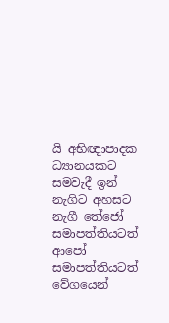යි අභිඥාපාදක ධ්‍යානයකට සමවැදී ඉන් නැගිට අහසට නැගී තේජෝ සමාපත්තියටත් ආපෝ සමාපත්තියටත් වේගයෙන්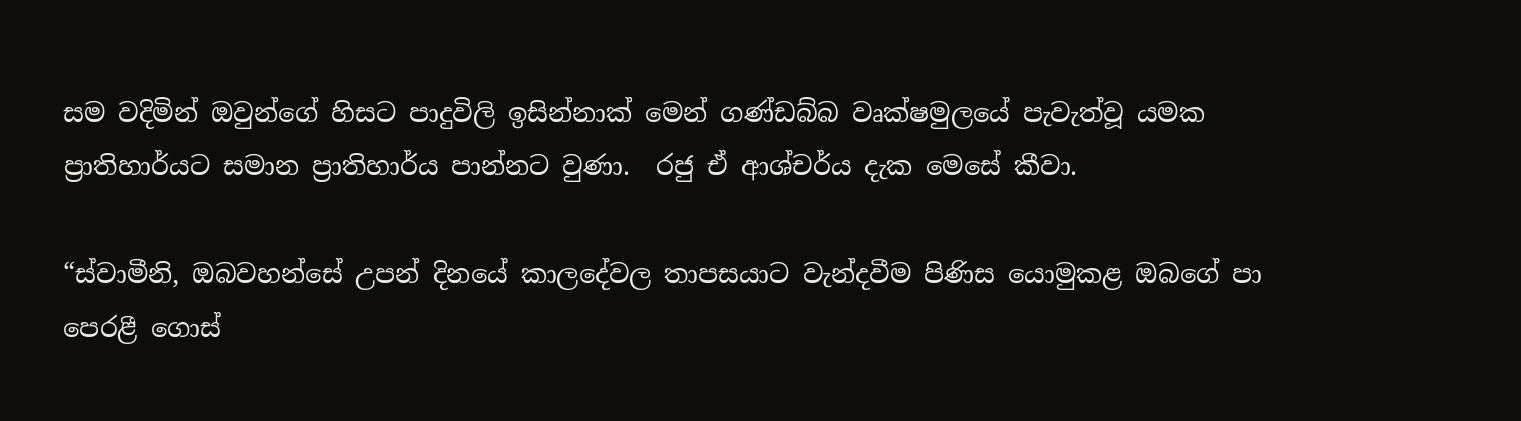සම වදිමින් ඔවුන්ගේ හිසට පාදුවිලි ඉසින්නාක් මෙන් ගණ්ඩබ්බ වෘක්ෂමුලයේ පැවැත්වූ යමක ප්‍රාතිහාර්යට සමාන ප්‍රාතිහාර්ය පාන්නට වුණා.  රජු ඒ ආශ්චර්ය දැක මෙසේ කීවා.

“ස්වාමීනි, ඔබවහන්සේ උපන් දිනයේ කාලදේවල තාපසයාට වැන්දවීම පිණිස යොමුකළ ඔබගේ පා පෙරළී ගොස්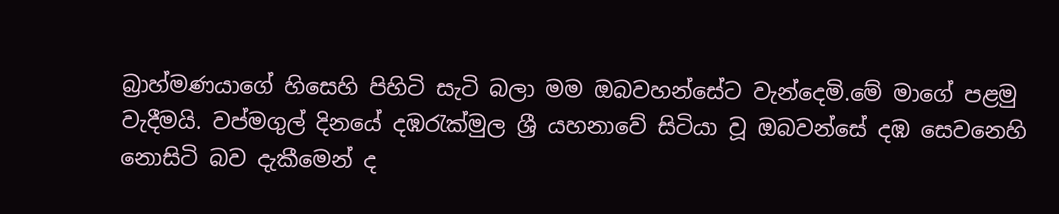බ්‍රාහ්මණයාගේ හිසෙහි පිහිටි සැටි බලා මම ඔබවහන්සේට වැන්දෙමි.මේ මාගේ පළමු වැදීමයි. වප්මගුල් දිනයේ දඹරැක්මුල ශ්‍රී යහනාවේ සිටියා වූ ඔබවන්සේ දඹ සෙවනෙහි නොසිටි බව දැකීමෙන් ද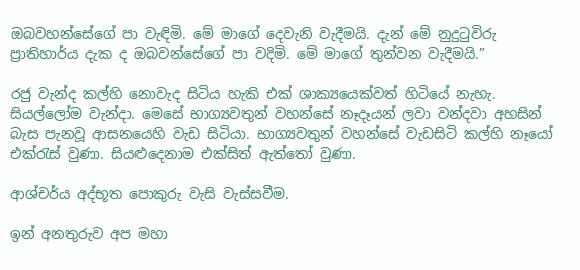ඔබවහන්සේගේ පා වැඳිමි. මේ මාගේ දෙවැනි වැදීමයි. දැන් මේ නුදුටුවිරු ප්‍රාතිහාර්ය දැක ද ඔබවන්සේගේ පා වදිමි. මේ මාගේ තුන්වන වැදීමයි.”

රජු වැන්ද කල්හි නොවැද සිටිය හැකි එක් ශාක්‍යයෙක්වත් හිටියේ නැහැ. සියල්ලෝම වැන්දා. මෙසේ භාග්‍යවතුන් වහන්සේ නෑදෑයන් ලවා වන්දවා අහසින් බැස පැනවූ ආසනයෙහි වැඩ සිටියා. භාග්‍යවතුන් වහන්සේ වැඩසිටි කල්හි නෑයෝ එක්රැස් වුණා. සියළුදෙනාම එක්සිත් ඇත්තෝ වුණා.

ආශ්චර්ය අද්භූත පොකුරු වැසි වැස්සවීම.

ඉන් අනතුරුව අප මහා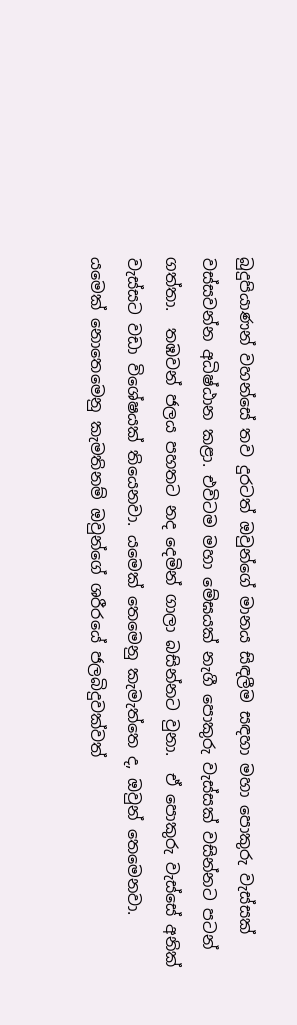බුදුපියාණන් වහන්සේ තව දුරටත් ඔවුන්ගේ මානය සිඳලීම සඳහා මහා පොකුරු වැස්සක් වස්සවන්න අධිෂ්ඨාන කළා. එවිටම මහා මේඝයක් නැගී පොකුරු වැස්සක් වසින්නට පටන් ගත්තා.  තඹවන් ජලය පහතට නද දෙමින් ගාලා බසින්නට වුනා.  ඒ පොකුරු වැස්සේ අනික් වැස්සට වඩා විශේෂයක් තියෙනවා. යමෙක් තෙමෙනු කැමැත්තෙ ද, ඔවුන් තෙමෙනවා. යමෙක් නොතෙමෙනු කැමතිනම් ඔවුන්ගේ ශරීරයේ ජලබිදුවක්වත්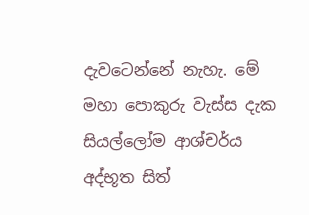දැවටෙන්නේ නැහැ. මේ මහා පොකුරු වැස්ස දැක සියල්ලෝම ආශ්චර්ය අද්භූත සිත්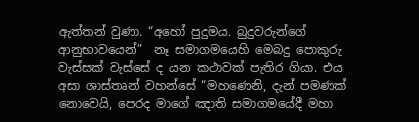ඇත්තන් වුණා. “අහෝ පුදුමය. බුදුවරුන්ගේ ආනුභාවයෙන්”  නෑ සමාගමයෙහි මෙබදු පොකුරු වැස්සක් වැස්සේ ද යන කථාවක් පැතිර ගියා. එය අසා ශාස්තෘන් වහන්සේ “මහණෙනි, දැන් පමණක් නොවෙයි, පෙරද මාගේ ඤාති සමාගමයේදී මහා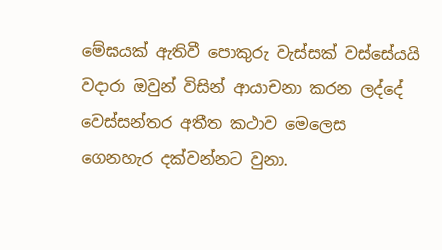මේඝයක් ඇතිවී පොකුරු වැස්සක් වස්සේයයි වදාරා ඔවුන් විසින් ආයාචනා කරන ලද්දේ වෙස්සන්තර අතීත කථාව මෙලෙස ගෙනහැර දක්වන්නට වුනා.